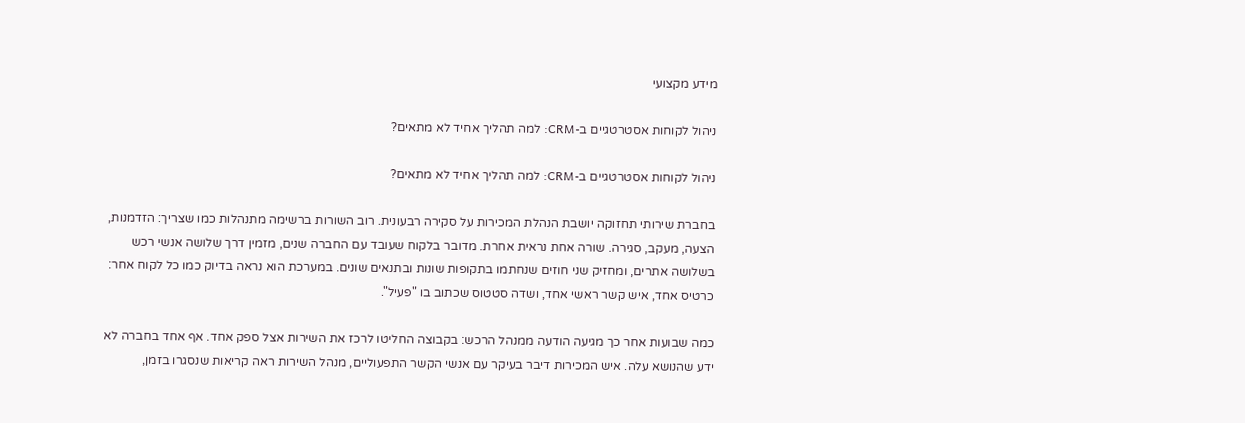מידע מקצועי

ניהול לקוחות אסטרטגיים ב-CRM: למה תהליך אחיד לא מתאים?

ניהול לקוחות אסטרטגיים ב-CRM: למה תהליך אחיד לא מתאים?

בחברת שירותי תחזוקה יושבת הנהלת המכירות על סקירה רבעונית. רוב השורות ברשימה מתנהלות כמו שצריך: הזדמנות, הצעה, מעקב, סגירה. שורה אחת נראית אחרת. מדובר בלקוח שעובד עם החברה שנים, מזמין דרך שלושה אנשי רכש בשלושה אתרים, ומחזיק שני חוזים שנחתמו בתקופות שונות ובתנאים שונים. במערכת הוא נראה בדיוק כמו כל לקוח אחר: כרטיס אחד, איש קשר ראשי אחד, ושדה סטטוס שכתוב בו "פעיל".

כמה שבועות אחר כך מגיעה הודעה ממנהל הרכש: בקבוצה החליטו לרכז את השירות אצל ספק אחד. אף אחד בחברה לא ידע שהנושא עלה. איש המכירות דיבר בעיקר עם אנשי הקשר התפעוליים, מנהל השירות ראה קריאות שנסגרו בזמן,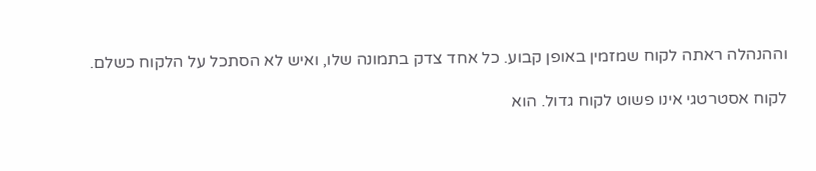וההנהלה ראתה לקוח שמזמין באופן קבוע. כל אחד צדק בתמונה שלו, ואיש לא הסתכל על הלקוח כשלם.

לקוח אסטרטגי אינו פשוט לקוח גדול. הוא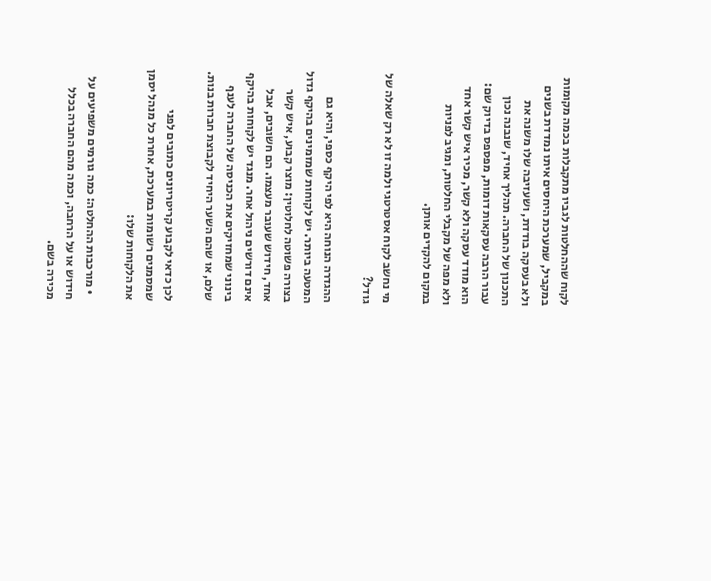לקוח שההחלטות לגביו מתקבלות בכמה מקומות במקביל, שמערכת היחסים איתו נמדדת בשנים ולא בעסקה בודדת, ושעזיבה שלו משנה את התכנון של החברה. תהליך אחיד, שנבנה נכון עבור הרבה עסקאות דומות, מפספס בדיוק שם: הוא מודד עסקה ולא קשר, מכיר איש קשר אחד ולא מפה של מקבלי החלטות, ומגיב לפניות במקום להקדים אותן.

מי נחשב לקוח אסטרטגי ולמה זו לא רק שאלה של גודל?

ההגדרה הנוחה היא לפי היקף כספי, והיא גם המטעה ביותר. יש לקוחות שמזמינים בהיקף גדול בצורה פשוטה לחלוטין: מוצר קבוע, איש קשר אחד, חידוש שעובר מעצמו. הם חשובים, אבל אינם דורשים ניהול אחר. מנגד יש לקוחות בהיקף בינוני שמחזיקים את הכניסה של החברה לענף שלם, או שהם השער היחיד לקבוצת חברות בנות.

לכן כדאי לקבוע קריטריונים כתובים לפני שמסמנים רשומות במערכת, אחרת כל מנהל יסמן את הלקוחות שלו:

  • מורכבות ההחלטה: כמה גורמים משפיעים על חידוש או על הרחבה, וכמה מהם החברה בכלל מכירה בשם.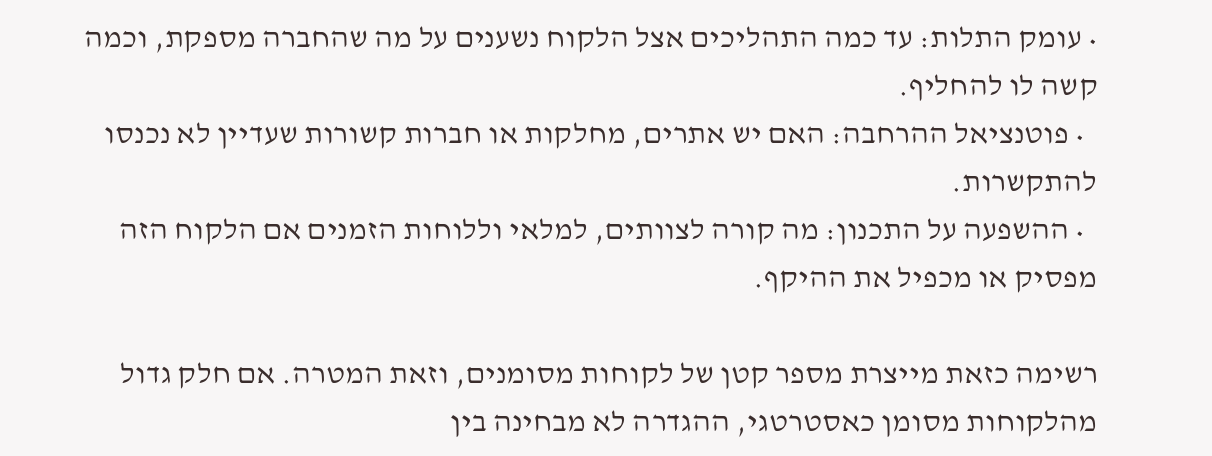• עומק התלות: עד כמה התהליכים אצל הלקוח נשענים על מה שהחברה מספקת, וכמה קשה לו להחליף.
  • פוטנציאל ההרחבה: האם יש אתרים, מחלקות או חברות קשורות שעדיין לא נכנסו להתקשרות.
  • ההשפעה על התכנון: מה קורה לצוותים, למלאי וללוחות הזמנים אם הלקוח הזה מפסיק או מכפיל את ההיקף.

רשימה כזאת מייצרת מספר קטן של לקוחות מסומנים, וזאת המטרה. אם חלק גדול מהלקוחות מסומן כאסטרטגי, ההגדרה לא מבחינה בין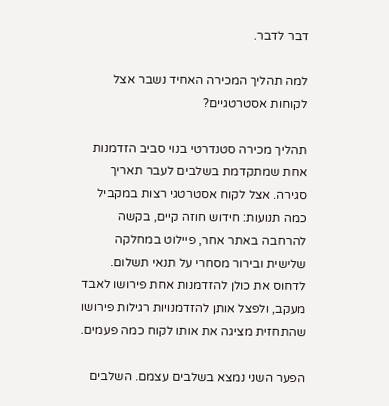דבר לדבר.

למה תהליך המכירה האחיד נשבר אצל לקוחות אסטרטגיים?

תהליך מכירה סטנדרטי בנוי סביב הזדמנות אחת שמתקדמת בשלבים לעבר תאריך סגירה. אצל לקוח אסטרטגי רצות במקביל כמה תנועות: חידוש חוזה קיים, בקשה להרחבה באתר אחר, פיילוט במחלקה שלישית ובירור מסחרי על תנאי תשלום. לדחוס את כולן להזדמנות אחת פירושו לאבד מעקב, ולפצל אותן להזדמנויות רגילות פירושו שהתחזית מציגה את אותו לקוח כמה פעמים.

הפער השני נמצא בשלבים עצמם. השלבים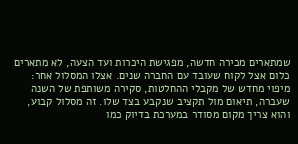שמתארים מכירה חדשה, מפגישת היכרות ועד הצעה, לא מתארים כלום אצל לקוח שעובד עם החברה שנים. אצלו המסלול אחר: מיפוי מחדש של מקבלי ההחלטות, סקירה משותפת של השנה שעברה, תיאום מול תקציב שנקבע בצד שלו. זה מסלול קבוע, והוא צריך מקום מסודר במערכת בדיוק כמו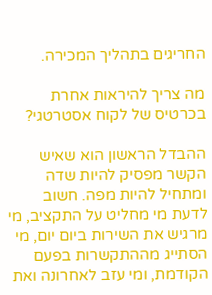החריגים בתהליך המכירה.

מה צריך להיראות אחרת בכרטיס של לקוח אסטרטגי?

ההבדל הראשון הוא שאיש הקשר מפסיק להיות שדה ומתחיל להיות מפה. חשוב לדעת מי מחליט על התקציב, מי מרגיש את השירות ביום יום, מי הסתייג מההתקשרות בפעם הקודמת, ומי עזב לאחרונה ואת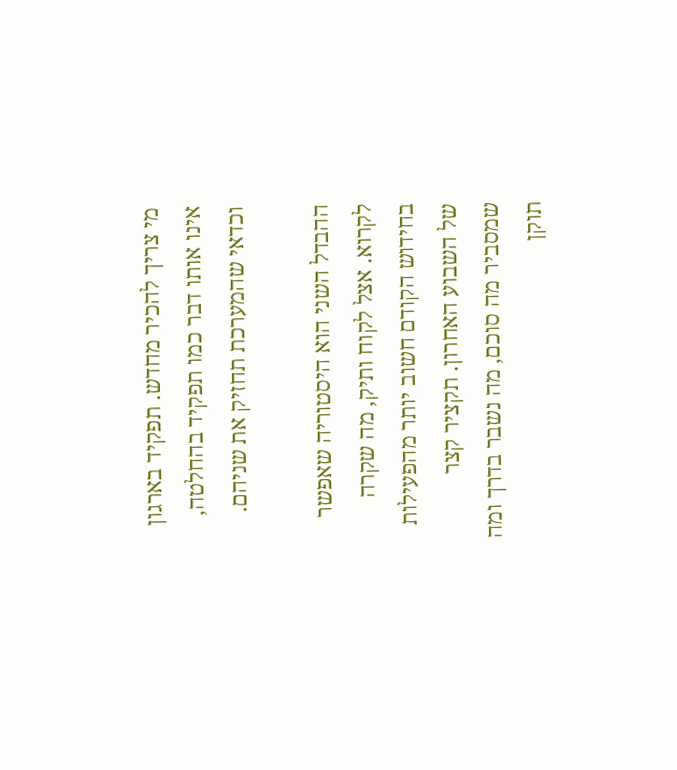מי צריך להכיר מחדש. תפקיד בארגון אינו אותו דבר כמו תפקיד בהחלטה, וכדאי שהמערכת תחזיק את שניהם.

ההבדל השני הוא היסטוריה שאפשר לקרוא. אצל לקוח ותיק, מה שקרה בחידוש הקודם חשוב יותר מהפעילות של השבוע האחרון. תקציר קצר שמסביר מה סוכם, מה נשבר בדרך ומה תוקן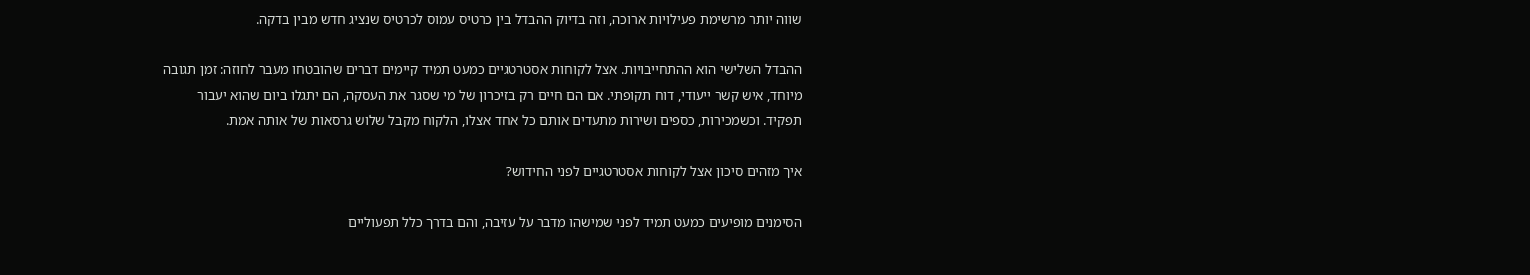שווה יותר מרשימת פעילויות ארוכה, וזה בדיוק ההבדל בין כרטיס עמוס לכרטיס שנציג חדש מבין בדקה.

ההבדל השלישי הוא ההתחייבויות. אצל לקוחות אסטרטגיים כמעט תמיד קיימים דברים שהובטחו מעבר לחוזה: זמן תגובה מיוחד, איש קשר ייעודי, דוח תקופתי. אם הם חיים רק בזיכרון של מי שסגר את העסקה, הם יתגלו ביום שהוא יעבור תפקיד. וכשמכירות, כספים ושירות מתעדים אותם כל אחד אצלו, הלקוח מקבל שלוש גרסאות של אותה אמת.

איך מזהים סיכון אצל לקוחות אסטרטגיים לפני החידוש?

הסימנים מופיעים כמעט תמיד לפני שמישהו מדבר על עזיבה, והם בדרך כלל תפעוליים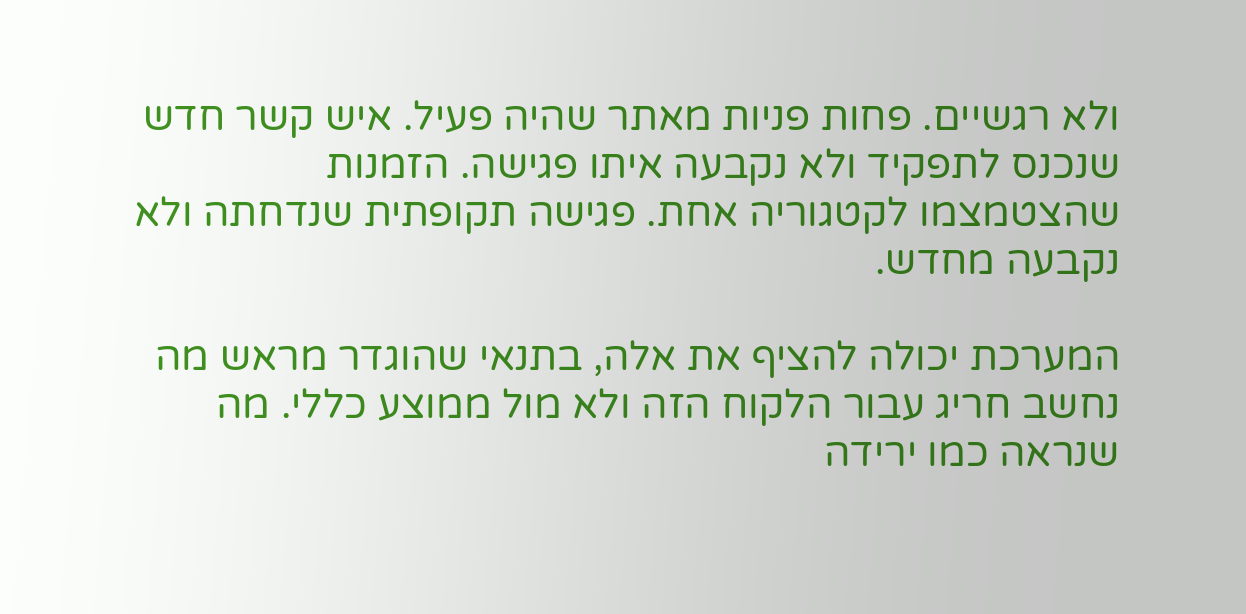ולא רגשיים. פחות פניות מאתר שהיה פעיל. איש קשר חדש שנכנס לתפקיד ולא נקבעה איתו פגישה. הזמנות שהצטמצמו לקטגוריה אחת. פגישה תקופתית שנדחתה ולא נקבעה מחדש.

המערכת יכולה להציף את אלה, בתנאי שהוגדר מראש מה נחשב חריג עבור הלקוח הזה ולא מול ממוצע כללי. מה שנראה כמו ירידה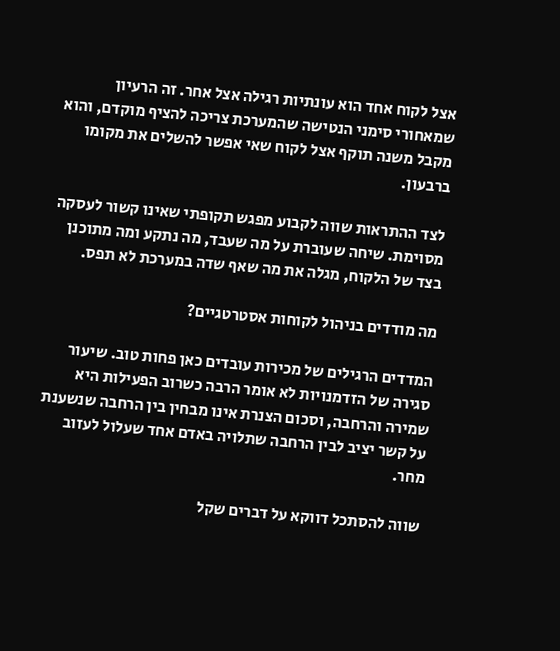אצל לקוח אחד הוא עונתיות רגילה אצל אחר. זה הרעיון שמאחורי סימני הנטישה שהמערכת צריכה להציף מוקדם, והוא מקבל משנה תוקף אצל לקוח שאי אפשר להשלים את מקומו ברבעון.

לצד ההתראות שווה לקבוע מפגש תקופתי שאינו קשור לעסקה מסוימת. שיחה שעוברת על מה שעבד, מה נתקע ומה מתוכנן בצד של הלקוח, מגלה את מה שאף שדה במערכת לא תפס.

מה מודדים בניהול לקוחות אסטרטגיים?

המדדים הרגילים של מכירות עובדים כאן פחות טוב. שיעור סגירה של הזדמנויות לא אומר הרבה כשרוב הפעילות היא שמירה והרחבה, וסכום הצנרת אינו מבחין בין הרחבה שנשענת על קשר יציב לבין הרחבה שתלויה באדם אחד שעלול לעזוב מחר.

שווה להסתכל דווקא על דברים שקל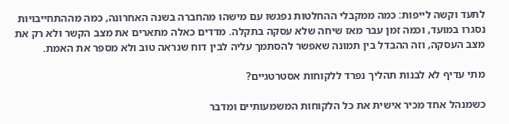לתעד וקשה לייפות: כמה ממקבלי ההחלטות נפגשו עם מישהו מהחברה בשנה האחרונה, כמה מההתחייבויות נסגרו במועד, וכמה זמן עבר מאז שיחה שלא עסקה בתקלה. מדדים כאלה מתארים את מצב הקשר ולא רק את מצב העסקה, וזה ההבדל בין תמונה שאפשר להסתמך עליה לבין דוח שנראה טוב ולא מספר את האמת.

מתי עדיף לא לבנות תהליך נפרד ללקוחות אסטרטגיים?

כשמנהל אחד מכיר אישית את כל הלקוחות המשמעותיים ומדבר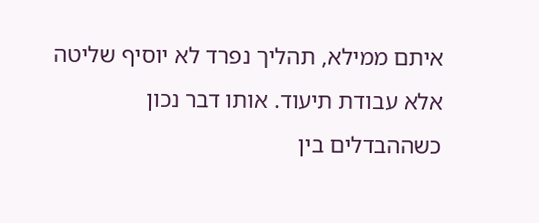איתם ממילא, תהליך נפרד לא יוסיף שליטה אלא עבודת תיעוד. אותו דבר נכון כשההבדלים בין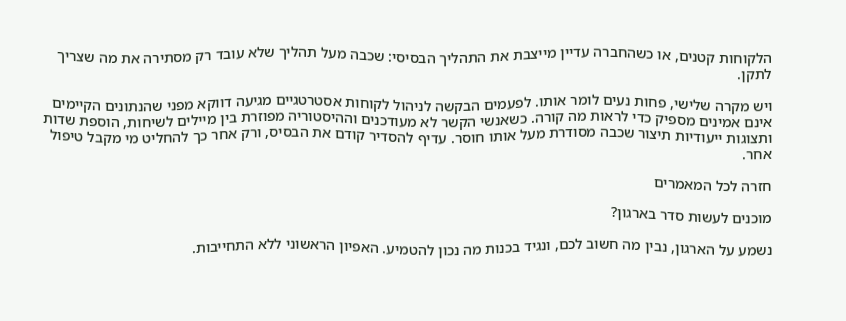הלקוחות קטנים, או כשהחברה עדיין מייצבת את התהליך הבסיסי: שכבה מעל תהליך שלא עובד רק מסתירה את מה שצריך לתקן.

ויש מקרה שלישי, פחות נעים לומר אותו. לפעמים הבקשה לניהול לקוחות אסטרטגיים מגיעה דווקא מפני שהנתונים הקיימים אינם אמינים מספיק כדי לראות מה קורה. כשאנשי הקשר לא מעודכנים וההיסטוריה מפוזרת בין מיילים לשיחות, הוספת שדות ותצוגות ייעודיות תיצור שכבה מסודרת מעל אותו חוסר. עדיף להסדיר קודם את הבסיס, ורק אחר כך להחליט מי מקבל טיפול אחר.

חזרה לכל המאמרים

מוכנים לעשות סדר בארגון?

נשמע על הארגון, נבין מה חשוב לכם, ונגיד בכנות מה נכון להטמיע. האפיון הראשוני ללא התחייבות.